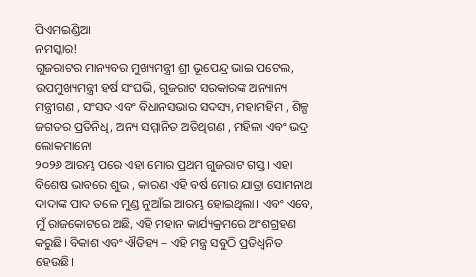ପିଏମଇଣ୍ଡିଆ
ନମସ୍କାର!
ଗୁଜରାଟର ମାନ୍ୟବର ମୁଖ୍ୟମନ୍ତ୍ରୀ ଶ୍ରୀ ଭୂପେନ୍ଦ୍ର ଭାଇ ପଟେଲ, ଉପମୁଖ୍ୟମନ୍ତ୍ରୀ ହର୍ଷ ସଂଘଭି, ଗୁଜରାଟ ସରକାରଙ୍କ ଅନ୍ୟାନ୍ୟ ମନ୍ତ୍ରୀଗଣ , ସଂସଦ ଏବଂ ବିଧାନସଭାର ସଦସ୍ୟ, ମହାମହିମ , ଶିଳ୍ପ ଜଗତର ପ୍ରତିନିଧି, ଅନ୍ୟ ସମ୍ମାନିତ ଅତିଥିଗଣ , ମହିଳା ଏବଂ ଭଦ୍ର ଲୋକମାନୋ
୨୦୨୬ ଆରମ୍ଭ ପରେ ଏହା ମୋର ପ୍ରଥମ ଗୁଜରାଟ ଗସ୍ତ। ଏହା ବିଶେଷ ଭାବରେ ଶୁଭ , କାରଣ ଏହି ବର୍ଷ ମୋର ଯାତ୍ରା ସୋମନାଥ ଦାଦାଙ୍କ ପାଦ ତଳେ ମୁଣ୍ଡ ନୁଆଁଇ ଆରମ୍ଭ ହୋଇଥିଲା। ଏବଂ ଏବେ, ମୁଁ ରାଜକୋଟରେ ଅଛି, ଏହି ମହାନ କାର୍ଯ୍ୟକ୍ରମରେ ଅଂଶଗ୍ରହଣ କରୁଛି। ବିକାଶ ଏବଂ ଐତିହ୍ୟ – ଏହି ମନ୍ତ୍ର ସବୁଠି ପ୍ରତିଧ୍ୱନିତ ହେଉଛି।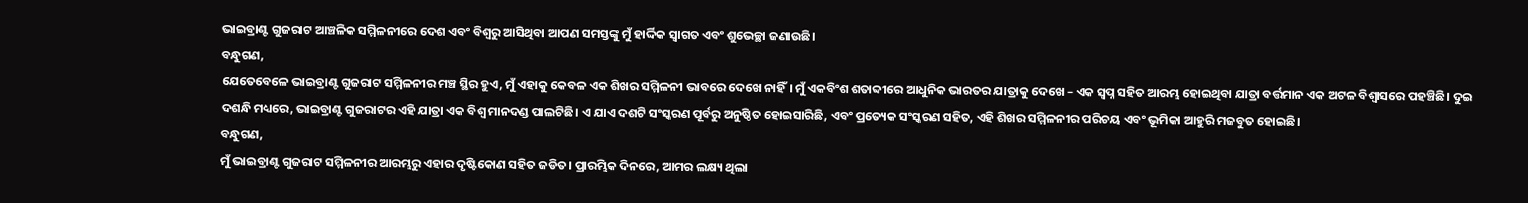ଭାଇବ୍ରାଣ୍ଟ ଗୁଜରାଟ ଆଞ୍ଚଳିକ ସମ୍ମିଳନୀରେ ଦେଶ ଏବଂ ବିଶ୍ୱରୁ ଆସିଥିବା ଆପଣ ସମସ୍ତଙ୍କୁ ମୁଁ ହାର୍ଦ୍ଦିକ ସ୍ୱାଗତ ଏବଂ ଶୁଭେଚ୍ଛା ଜଣାଉଛି।
ବନ୍ଧୁଗଣ,
ଯେତେବେଳେ ଭାଇବ୍ରାଣ୍ଟ ଗୁଜରାଟ ସମ୍ମିଳନୀର ମଞ୍ଚ ସ୍ଥିର ହୁଏ, ମୁଁ ଏହାକୁ କେବଳ ଏକ ଶିଖର ସମ୍ମିଳନୀ ଭାବରେ ଦେଖେ ନାହିଁ। ମୁଁ ଏକବିଂଶ ଶତାବ୍ଦୀରେ ଆଧୁନିକ ଭାରତର ଯାତ୍ରାକୁ ଦେଖେ – ଏକ ସ୍ୱପ୍ନ ସହିତ ଆରମ୍ଭ ହୋଇଥିବା ଯାତ୍ରା ବର୍ତ୍ତମାନ ଏକ ଅଟଳ ବିଶ୍ୱାସରେ ପହଞ୍ଚିଛି। ଦୁଇ ଦଶନ୍ଧି ମଧ୍ୟରେ, ଭାଇବ୍ରାଣ୍ଟ ଗୁଜରାଟର ଏହି ଯାତ୍ରା ଏକ ବିଶ୍ୱ ମାନଦଣ୍ଡ ପାଲଟିଛି। ଏ ଯାଏ ଦଶଟି ସଂସ୍କରଣ ପୂର୍ବରୁ ଅନୁଷ୍ଠିତ ହୋଇସାରିଛି, ଏବଂ ପ୍ରତ୍ୟେକ ସଂସ୍କରଣ ସହିତ, ଏହି ଶିଖର ସମ୍ମିଳନୀର ପରିଚୟ ଏବଂ ଭୂମିକା ଆହୁରି ମଜବୁତ ହୋଇଛି।
ବନ୍ଧୁଗଣ,
ମୁଁ ଭାଇବ୍ରାଣ୍ଟ ଗୁଜରାଟ ସମ୍ମିଳନୀର ଆରମ୍ଭରୁ ଏହାର ଦୃଷ୍ଟିକୋଣ ସହିତ ଜଡିତ। ପ୍ରାରମ୍ଭିକ ଦିନରେ, ଆମର ଲକ୍ଷ୍ୟ ଥିଲା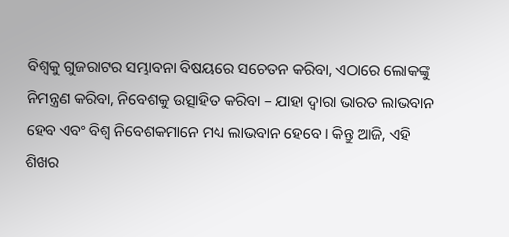ବିଶ୍ୱକୁ ଗୁଜରାଟର ସମ୍ଭାବନା ବିଷୟରେ ସଚେତନ କରିବା, ଏଠାରେ ଲୋକଙ୍କୁ ନିମନ୍ତ୍ରଣ କରିବା, ନିବେଶକୁ ଉତ୍ସାହିତ କରିବା – ଯାହା ଦ୍ଵାରା ଭାରତ ଲାଭବାନ ହେବ ଏବଂ ବିଶ୍ୱ ନିବେଶକମାନେ ମଧ୍ୟ ଲାଭବାନ ହେବେ। କିନ୍ତୁ ଆଜି, ଏହି ଶିଖର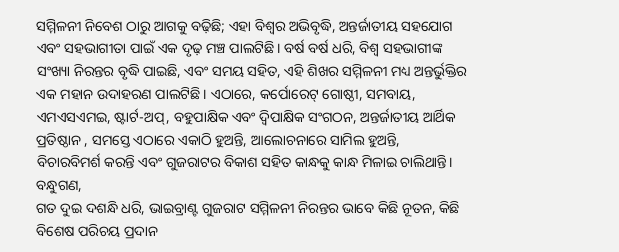ସମ୍ମିଳନୀ ନିବେଶ ଠାରୁ ଆଗକୁ ବଢ଼ିଛି; ଏହା ବିଶ୍ୱର ଅଭିବୃଦ୍ଧି, ଅନ୍ତର୍ଜାତୀୟ ସହଯୋଗ ଏବଂ ସହଭାଗୀତା ପାଇଁ ଏକ ଦୃଢ଼ ମଞ୍ଚ ପାଲଟିଛି। ବର୍ଷ ବର୍ଷ ଧରି, ବିଶ୍ୱ ସହଭାଗୀଙ୍କ ସଂଖ୍ୟା ନିରନ୍ତର ବୃଦ୍ଧି ପାଇଛି, ଏବଂ ସମୟ ସହିତ, ଏହି ଶିଖର ସମ୍ମିଳନୀ ମଧ୍ୟ ଅନ୍ତର୍ଭୁକ୍ତିର ଏକ ମହାନ ଉଦାହରଣ ପାଲଟିଛି। ଏଠାରେ, କର୍ପୋରେଟ୍ ଗୋଷ୍ଠୀ, ସମବାୟ, ଏମଏସଏମଇ, ଷ୍ଟାର୍ଟ-ଅପ୍, ବହୁପାକ୍ଷିକ ଏବଂ ଦ୍ୱିପାକ୍ଷିକ ସଂଗଠନ, ଅନ୍ତର୍ଜାତୀୟ ଆର୍ଥିକ ପ୍ରତିଷ୍ଠାନ , ସମସ୍ତେ ଏଠାରେ ଏକାଠି ହୁଅନ୍ତି, ଆଲୋଚନାରେ ସାମିଲ ହୁଅନ୍ତି, ବିଚାରବିମର୍ଶ କରନ୍ତି ଏବଂ ଗୁଜରାଟର ବିକାଶ ସହିତ କାନ୍ଧକୁ କାନ୍ଧ ମିଳାଇ ଚାଲିଥାନ୍ତି।
ବନ୍ଧୁଗଣ,
ଗତ ଦୁଇ ଦଶନ୍ଧି ଧରି, ଭାଇବ୍ରାଣ୍ଟ ଗୁଜରାଟ ସମ୍ମିଳନୀ ନିରନ୍ତର ଭାବେ କିଛି ନୂତନ, କିଛି ବିଶେଷ ପରିଚୟ ପ୍ରଦାନ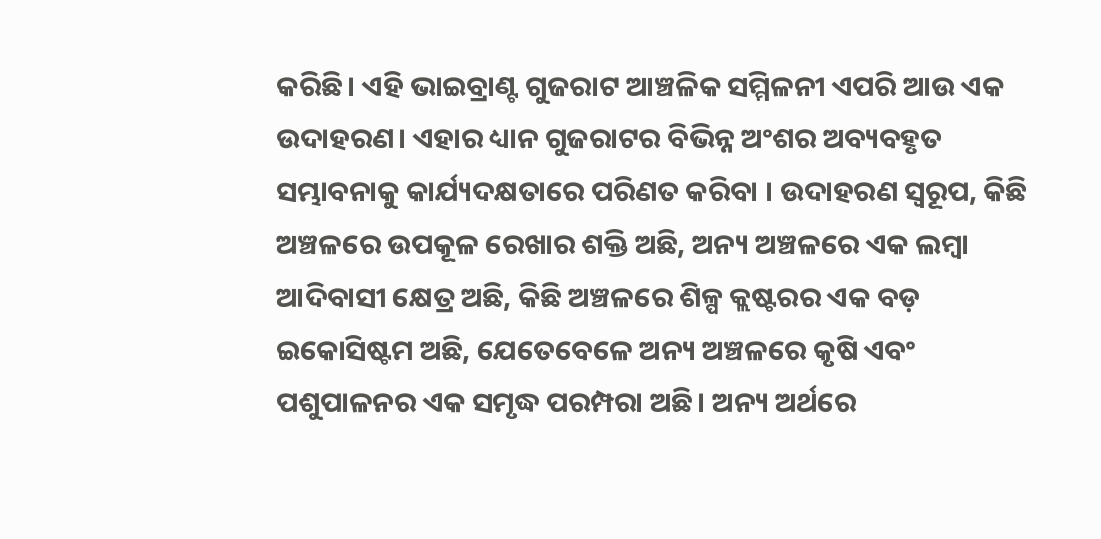କରିଛି। ଏହି ଭାଇବ୍ରାଣ୍ଟ ଗୁଜରାଟ ଆଞ୍ଚଳିକ ସମ୍ମିଳନୀ ଏପରି ଆଉ ଏକ ଉଦାହରଣ। ଏହାର ଧ୍ୟାନ ଗୁଜରାଟର ବିଭିନ୍ନ ଅଂଶର ଅବ୍ୟବହୃତ ସମ୍ଭାବନାକୁ କାର୍ଯ୍ୟଦକ୍ଷତାରେ ପରିଣତ କରିବା । ଉଦାହରଣ ସ୍ୱରୂପ, କିଛି ଅଞ୍ଚଳରେ ଉପକୂଳ ରେଖାର ଶକ୍ତି ଅଛି, ଅନ୍ୟ ଅଞ୍ଚଳରେ ଏକ ଲମ୍ବା ଆଦିବାସୀ କ୍ଷେତ୍ର ଅଛି, କିଛି ଅଞ୍ଚଳରେ ଶିଳ୍ପ କ୍ଲଷ୍ଟରର ଏକ ବଡ଼ ଇକୋସିଷ୍ଟମ ଅଛି, ଯେତେବେଳେ ଅନ୍ୟ ଅଞ୍ଚଳରେ କୃଷି ଏବଂ ପଶୁପାଳନର ଏକ ସମୃଦ୍ଧ ପରମ୍ପରା ଅଛି। ଅନ୍ୟ ଅର୍ଥରେ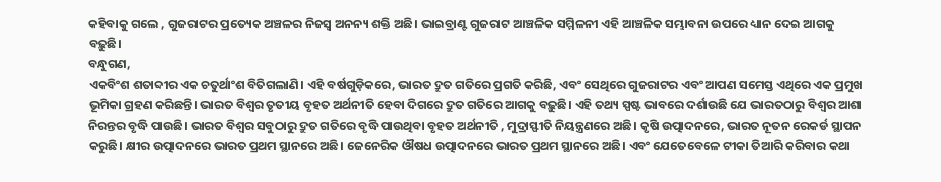କହିବାକୁ ଗଲେ , ଗୁଜରାଟର ପ୍ରତ୍ୟେକ ଅଞ୍ଚଳର ନିଜସ୍ୱ ଅନନ୍ୟ ଶକ୍ତି ଅଛି। ଭାଇବ୍ରାଣ୍ଟ ଗୁଜରାଟ ଆଞ୍ଚଳିକ ସମ୍ମିଳନୀ ଏହି ଆଞ୍ଚଳିକ ସମ୍ଭାବନା ଉପରେ ଧ୍ୟାନ ଦେଇ ଆଗକୁ ବଢ଼ୁଛି।
ବନ୍ଧୁଗଣ,
ଏକବିଂଶ ଶତାବ୍ଦୀର ଏକ ଚତୁର୍ଥାଂଶ ବିତିଗଲାଣି। ଏହି ବର୍ଷଗୁଡ଼ିକରେ, ଭାରତ ଦ୍ରୁତ ଗତିରେ ପ୍ରଗତି କରିଛି, ଏବଂ ସେଥିରେ ଗୁଜରାଟର ଏବଂ ଆପଣ ସମେସ୍ତ ଏଥିରେ ଏକ ପ୍ରମୁଖ ଭୂମିକା ଗ୍ରହଣ କରିଛନ୍ତି। ଭାରତ ବିଶ୍ୱର ତୃତୀୟ ବୃହତ ଅର୍ଥନୀତି ହେବା ଦିଗରେ ଦ୍ରୁତ ଗତିରେ ଆଗକୁ ବଢ଼ୁଛି। ଏହି ତଥ୍ୟ ସ୍ପଷ୍ଟ ଭାବରେ ଦର୍ଶାଉଛି ଯେ ଭାରତଠାରୁ ବିଶ୍ୱର ଆଶା ନିରନ୍ତର ବୃଦ୍ଧି ପାଉଛି। ଭାରତ ବିଶ୍ୱର ସବୁଠାରୁ ଦ୍ରୁତ ଗତିରେ ବୃଦ୍ଧି ପାଉଥିବା ବୃହତ ଅର୍ଥନୀତି , ମୁଦ୍ରାସ୍ଫୀତି ନିୟନ୍ତ୍ରଣରେ ଅଛି। କୃଷି ଉତ୍ପାଦନରେ, ଭାରତ ନୂତନ ରେକର୍ଡ ସ୍ଥାପନ କରୁଛି। କ୍ଷୀର ଉତ୍ପାଦନରେ ଭାରତ ପ୍ରଥମ ସ୍ଥାନରେ ଅଛି। ଜେନେରିକ ଔଷଧ ଉତ୍ପାଦନରେ ଭାରତ ପ୍ରଥମ ସ୍ଥାନରେ ଅଛି। ଏବଂ ଯେତେବେଳେ ଟୀକା ତିଆରି କରିବାର କଥା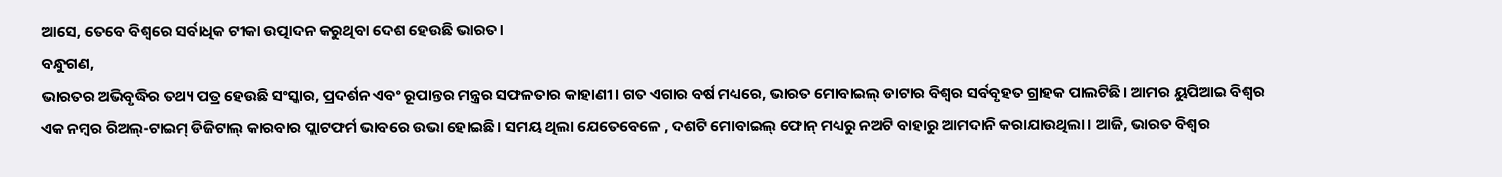ଆସେ, ତେବେ ବିଶ୍ୱରେ ସର୍ବାଧିକ ଟୀକା ଉତ୍ପାଦନ କରୁଥିବା ଦେଶ ହେଉଛି ଭାରତ।
ବନ୍ଧୁଗଣ,
ଭାରତର ଅଭିବୃଦ୍ଧିର ତଥ୍ୟ ପତ୍ର ହେଉଛି ସଂସ୍କାର, ପ୍ରଦର୍ଶନ ଏବଂ ରୂପାନ୍ତର ମନ୍ତ୍ରର ସଫଳତାର କାହାଣୀ। ଗତ ଏଗାର ବର୍ଷ ମଧ୍ୟରେ, ଭାରତ ମୋବାଇଲ୍ ଡାଟାର ବିଶ୍ୱର ସର୍ବବୃହତ ଗ୍ରାହକ ପାଲଟିଛି। ଆମର ୟୁପିଆଇ ବିଶ୍ୱର ଏକ ନମ୍ବର ରିଅଲ୍-ଟାଇମ୍ ଡିଜିଟାଲ୍ କାରବାର ପ୍ଲାଟଫର୍ମ ଭାବରେ ଉଭା ହୋଇଛି। ସମୟ ଥିଲା ଯେତେବେଳେ , ଦଶଟି ମୋବାଇଲ୍ ଫୋନ୍ ମଧ୍ୟରୁ ନଅଟି ବାହାରୁ ଆମଦାନି କରାଯାଉଥିଲା। ଆଜି, ଭାରତ ବିଶ୍ୱର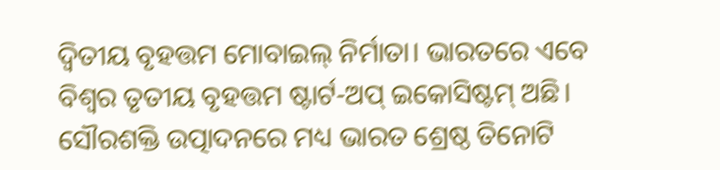ଦ୍ୱିତୀୟ ବୃହତ୍ତମ ମୋବାଇଲ୍ ନିର୍ମାତା। ଭାରତରେ ଏବେ ବିଶ୍ୱର ତୃତୀୟ ବୃହତ୍ତମ ଷ୍ଟାର୍ଟ-ଅପ୍ ଇକୋସିଷ୍ଟମ୍ ଅଛି। ସୌରଶକ୍ତି ଉତ୍ପାଦନରେ ମଧ୍ୟ ଭାରତ ଶ୍ରେଷ୍ଠ ତିନୋଟି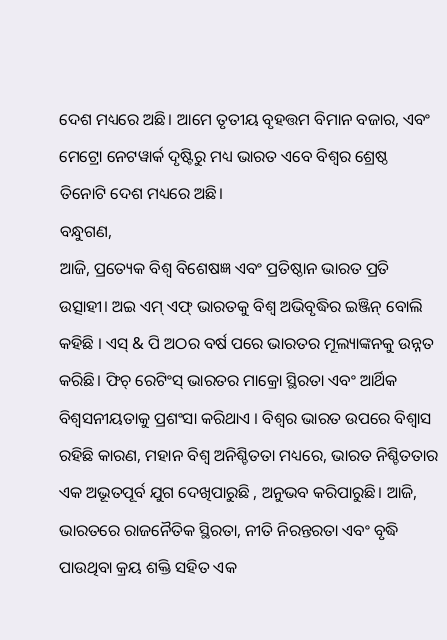ଦେଶ ମଧ୍ୟରେ ଅଛି। ଆମେ ତୃତୀୟ ବୃହତ୍ତମ ବିମାନ ବଜାର, ଏବଂ ମେଟ୍ରୋ ନେଟୱାର୍କ ଦୃଷ୍ଟିରୁ ମଧ୍ୟ ଭାରତ ଏବେ ବିଶ୍ୱର ଶ୍ରେଷ୍ଠ ତିନୋଟି ଦେଶ ମଧ୍ୟରେ ଅଛି।
ବନ୍ଧୁଗଣ,
ଆଜି, ପ୍ରତ୍ୟେକ ବିଶ୍ୱ ବିଶେଷଜ୍ଞ ଏବଂ ପ୍ରତିଷ୍ଠାନ ଭାରତ ପ୍ରତି ଉତ୍ସାହୀ। ଅଇ ଏମ୍ ଏଫ୍ ଭାରତକୁ ବିଶ୍ୱ ଅଭିବୃଦ୍ଧିର ଇଞ୍ଜିନ୍ ବୋଲି କହିଛି । ଏସ୍ & ପି ଅଠର ବର୍ଷ ପରେ ଭାରତର ମୂଲ୍ୟାଙ୍କନକୁ ଉନ୍ନତ କରିଛି। ଫିଚ୍ ରେଟିଂସ୍ ଭାରତର ମାକ୍ରୋ ସ୍ଥିରତା ଏବଂ ଆର୍ଥିକ ବିଶ୍ୱସନୀୟତାକୁ ପ୍ରଶଂସା କରିଥାଏ । ବିଶ୍ୱର ଭାରତ ଉପରେ ବିଶ୍ୱାସ ରହିଛି କାରଣ, ମହାନ ବିଶ୍ୱ ଅନିଶ୍ଚିତତା ମଧ୍ୟରେ, ଭାରତ ନିଶ୍ଚିତତାର ଏକ ଅଭୂତପୂର୍ବ ଯୁଗ ଦେଖିପାରୁଛି , ଅନୁଭବ କରିପାରୁଛି। ଆଜି, ଭାରତରେ ରାଜନୈତିକ ସ୍ଥିରତା, ନୀତି ନିରନ୍ତରତା ଏବଂ ବୃଦ୍ଧି ପାଉଥିବା କ୍ରୟ ଶକ୍ତି ସହିତ ଏକ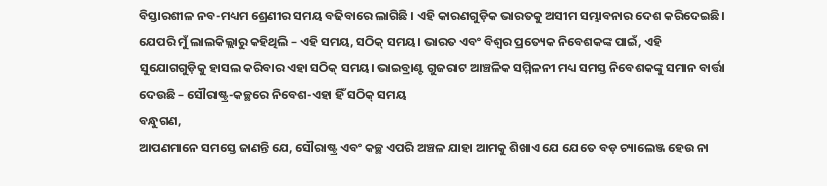ବିସ୍ତାରଶୀଳ ନବ-ମଧ୍ୟମ ଶ୍ରେଣୀର ସମୟ ବଢିବାରେ ଲାଗିଛି । ଏହି କାରଣଗୁଡ଼ିକ ଭାରତକୁ ଅସୀମ ସମ୍ଭାବନାର ଦେଶ କରିଦେଇଛି। ଯେପରି ମୁଁ ଲାଲକିଲ୍ଲାରୁ କହିଥିଲି – ଏହି ସମୟ, ସଠିକ୍ ସମୟ। ଭାରତ ଏବଂ ବିଶ୍ୱର ପ୍ରତ୍ୟେକ ନିବେଶକଙ୍କ ପାଇଁ, ଏହି ସୁଯୋଗଗୁଡ଼ିକୁ ହାସଲ କରିବାର ଏହା ସଠିକ୍ ସମୟ। ଭାଇବ୍ରାଣ୍ଟ ଗୁଜରାଟ ଆଞ୍ଚଳିକ ସମ୍ମିଳନୀ ମଧ୍ୟ ସମସ୍ତ ନିବେଶକଙ୍କୁ ସମାନ ବାର୍ତ୍ତା ଦେଉଛି – ସୌରାଷ୍ଟ୍ର-କଚ୍ଛରେ ନିବେଶ-ଏହା ହିଁ ସଠିକ୍ ସମୟ
ବନ୍ଧୁଗଣ,
ଆପଣମାନେ ସମସ୍ତେ ଜାଣନ୍ତି ଯେ, ସୌରାଷ୍ଟ୍ର ଏବଂ କଚ୍ଛ ଏପରି ଅଞ୍ଚଳ ଯାହା ଆମକୁ ଶିଖାଏ ଯେ ଯେତେ ବଡ଼ ଚ୍ୟାଲେଞ୍ଜ ହେଉ ନା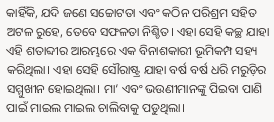କାହିଁକି, ଯଦି ଜଣେ ସଚ୍ଚୋଟତା ଏବଂ କଠିନ ପରିଶ୍ରମ ସହିତ ଅଟଳ ରୁହେ, ତେବେ ସଫଳତା ନିଶ୍ଚିତ। ଏହା ସେହି କଚ୍ଛ ଯାହା ଏହି ଶତାବ୍ଦୀର ଆରମ୍ଭରେ ଏକ ବିନାଶକାରୀ ଭୂମିକମ୍ପ ସହ୍ୟ କରିଥିଲା। ଏହା ସେହି ସୌରାଷ୍ଟ୍ର ଯାହା ବର୍ଷ ବର୍ଷ ଧରି ମରୁଡ଼ିର ସମ୍ମୁଖୀନ ହୋଇଥିଲା। ମା‘ ଏବଂ ଭଉଣୀମାନଙ୍କୁ ପିଇବା ପାଣି ପାଇଁ ମାଇଲ ମାଇଲ ଚାଲିବାକୁ ପଡୁଥିଲା।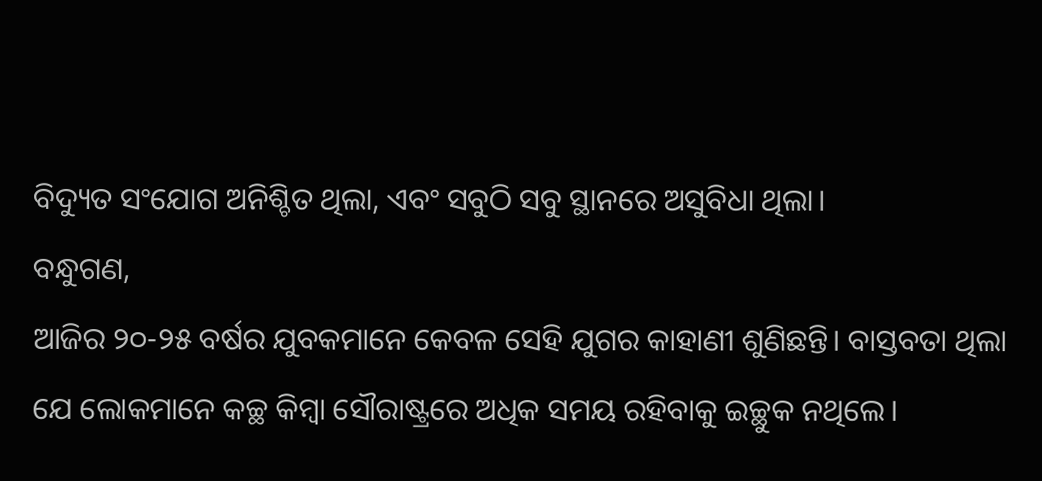ବିଦ୍ୟୁତ ସଂଯୋଗ ଅନିଶ୍ଚିତ ଥିଲା, ଏବଂ ସବୁଠି ସବୁ ସ୍ଥାନରେ ଅସୁବିଧା ଥିଲା।
ବନ୍ଧୁଗଣ,
ଆଜିର ୨୦-୨୫ ବର୍ଷର ଯୁବକମାନେ କେବଳ ସେହି ଯୁଗର କାହାଣୀ ଶୁଣିଛନ୍ତି। ବାସ୍ତବତା ଥିଲା ଯେ ଲୋକମାନେ କଚ୍ଛ କିମ୍ବା ସୌରାଷ୍ଟ୍ରରେ ଅଧିକ ସମୟ ରହିବାକୁ ଇଚ୍ଛୁକ ନଥିଲେ।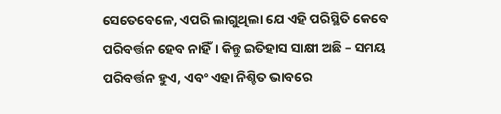ସେତେବେଳେ, ଏପରି ଲାଗୁଥିଲା ଯେ ଏହି ପରିସ୍ଥିତି କେବେ ପରିବର୍ତ୍ତନ ହେବ ନାହିଁ। କିନ୍ତୁ ଇତିହାସ ସାକ୍ଷୀ ଅଛି – ସମୟ ପରିବର୍ତ୍ତନ ହୁଏ, ଏବଂ ଏହା ନିଶ୍ଚିତ ଭାବରେ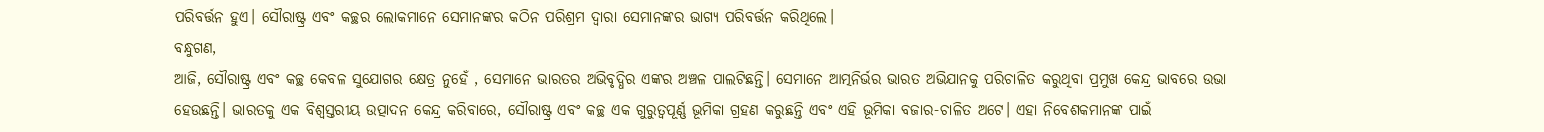ପରିବର୍ତ୍ତନ ହୁଏ। ସୌରାଷ୍ଟ୍ର ଏବଂ କଚ୍ଛର ଲୋକମାନେ ସେମାନଙ୍କର କଠିନ ପରିଶ୍ରମ ଦ୍ୱାରା ସେମାନଙ୍କର ଭାଗ୍ୟ ପରିବର୍ତ୍ତନ କରିଥିଲେ।
ବନ୍ଧୁଗଣ,
ଆଜି, ସୌରାଷ୍ଟ୍ର ଏବଂ କଚ୍ଛ କେବଳ ସୁଯୋଗର କ୍ଷେତ୍ର ନୁହେଁ , ସେମାନେ ଭାରତର ଅଭିବୃଦ୍ଧିର ଏଙ୍କର ଅଞ୍ଚଳ ପାଲଟିଛନ୍ତି। ସେମାନେ ଆତ୍ମନିର୍ଭର ଭାରତ ଅଭିଯାନକୁ ପରିଚାଳିତ କରୁଥିବା ପ୍ରମୁଖ କେନ୍ଦ୍ର ଭାବରେ ଉଭା ହେଉଛନ୍ତି। ଭାରତକୁ ଏକ ବିଶ୍ୱସ୍ତରୀୟ ଉତ୍ପାଦନ କେନ୍ଦ୍ର କରିବାରେ, ସୌରାଷ୍ଟ୍ର ଏବଂ କଚ୍ଛ ଏକ ଗୁରୁତ୍ୱପୂର୍ଣ୍ଣ ଭୂମିକା ଗ୍ରହଣ କରୁଛନ୍ତି ଏବଂ ଏହି ଭୂମିକା ବଜାର-ଚାଳିତ ଅଟେ। ଏହା ନିବେଶକମାନଙ୍କ ପାଇଁ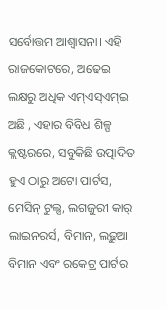ସର୍ବୋତ୍ତମ ଆଶ୍ୱାସନା। ଏହି ରାଜକୋଟରେ, ଅଢେଇ ଲକ୍ଷରୁ ଅଧିକ ଏମ୍ଏସ୍ଏମ୍ଇ ଅଛି , ଏହାର ବିବିଧ ଶିଳ୍ପ କ୍ଲଷ୍ଟରରେ, ସବୁକିଛି ଉତ୍ପାଦିତ ହୁଏ ଠାରୁ ଅଟୋ ପାର୍ଟସ, ମେସିନ୍ ଟୁଲ୍ସ, ଲଗଜୁରୀ କାର୍ ଲାଇନରର୍ସ, ବିମାନ, ଲଢ଼ୁଆ ବିମାନ ଏବଂ ରକେଟ୍ର ପାର୍ଟର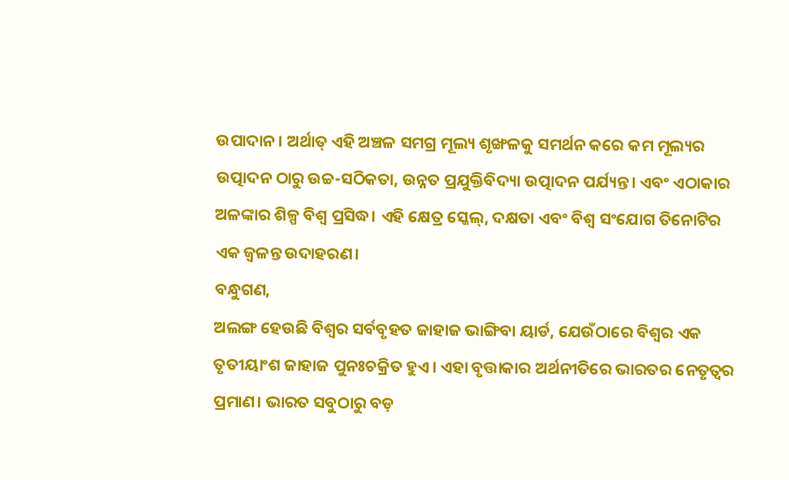ଉପାଦାନ । ଅର୍ଥାତ୍ ଏହି ଅଞ୍ଚଳ ସମଗ୍ର ମୂଲ୍ୟ ଶୃଙ୍ଖଳକୁ ସମର୍ଥନ କରେ କମ ମୂଲ୍ୟର ଉତ୍ପାଦନ ଠାରୁ ଉଚ୍ଚ-ସଠିକତା, ଉନ୍ନତ ପ୍ରଯୁକ୍ତିବିଦ୍ୟା ଉତ୍ପାଦନ ପର୍ଯ୍ୟନ୍ତ। ଏବଂ ଏଠାକାର ଅଳଙ୍କାର ଶିଳ୍ପ ବିଶ୍ୱ ପ୍ରସିଦ୍ଧ। ଏହି କ୍ଷେତ୍ର ସ୍କେଲ୍, ଦକ୍ଷତା ଏବଂ ବିଶ୍ୱ ସଂଯୋଗ ତିନୋଟିର ଏକ ଜ୍ୱଳନ୍ତ ଉଦାହରଣ।
ବନ୍ଧୁଗଣ,
ଅଲଙ୍ଗ ହେଉଛି ବିଶ୍ୱର ସର୍ବବୃହତ ଜାହାଜ ଭାଙ୍ଗିବା ୟାର୍ଡ, ଯେଉଁଠାରେ ବିଶ୍ୱର ଏକ ତୃତୀୟାଂଶ ଜାହାଜ ପୁନଃଚକ୍ରିତ ହୁଏ। ଏହା ବୃତ୍ତାକାର ଅର୍ଥନୀତିରେ ଭାରତର ନେତୃତ୍ୱର ପ୍ରମାଣ। ଭାରତ ସବୁଠାରୁ ବଡ଼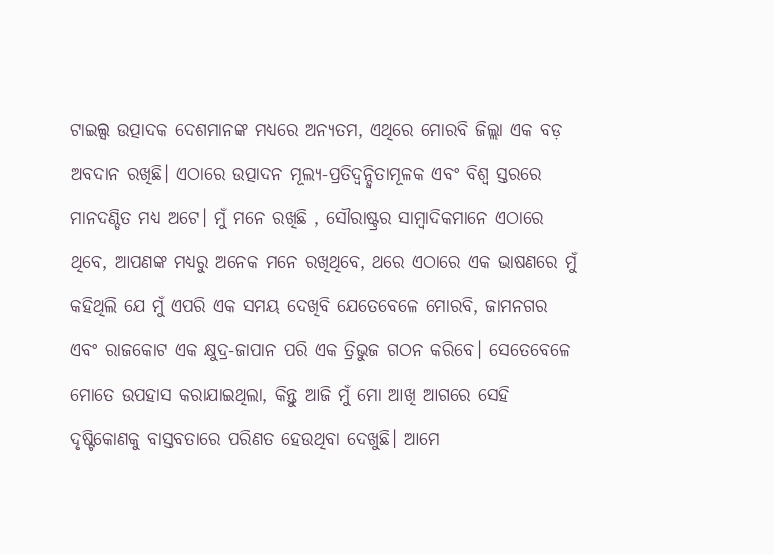ଟାଇଲ୍ସ ଉତ୍ପାଦକ ଦେଶମାନଙ୍କ ମଧ୍ୟରେ ଅନ୍ୟତମ, ଏଥିରେ ମୋରବି ଜିଲ୍ଲା ଏକ ବଡ଼ ଅବଦାନ ରଖିଛି। ଏଠାରେ ଉତ୍ପାଦନ ମୂଲ୍ୟ-ପ୍ରତିଦ୍ୱନ୍ଦ୍ୱିତାମୂଳକ ଏବଂ ବିଶ୍ୱ ସ୍ତରରେ ମାନଦଣ୍ଡିତ ମଧ୍ୟ ଅଟେ। ମୁଁ ମନେ ରଖିଛି , ସୌରାଷ୍ଟ୍ରର ସାମ୍ବାଦିକମାନେ ଏଠାରେ ଥିବେ, ଆପଣଙ୍କ ମଧ୍ୟରୁ ଅନେକ ମନେ ରଖିଥିବେ, ଥରେ ଏଠାରେ ଏକ ଭାଷଣରେ ମୁଁ କହିଥିଲି ଯେ ମୁଁ ଏପରି ଏକ ସମୟ ଦେଖିବି ଯେତେବେଳେ ମୋରବି, ଜାମନଗର ଏବଂ ରାଜକୋଟ ଏକ କ୍ଷୁଦ୍ର-ଜାପାନ ପରି ଏକ ତ୍ରିଭୁଜ ଗଠନ କରିବେ। ସେତେବେଳେ ମୋତେ ଉପହାସ କରାଯାଇଥିଲା, କିନ୍ତୁ ଆଜି ମୁଁ ମୋ ଆଖି ଆଗରେ ସେହି ଦୃଷ୍ଟିକୋଣକୁ ବାସ୍ତବତାରେ ପରିଣତ ହେଉଥିବା ଦେଖୁଛି। ଆମେ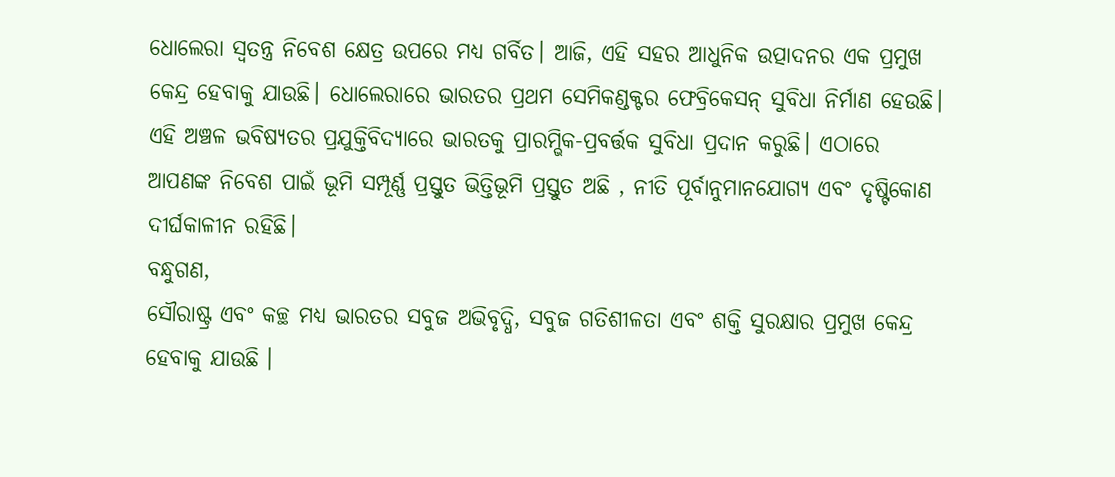ଧୋଲେରା ସ୍ୱତନ୍ତ୍ର ନିବେଶ କ୍ଷେତ୍ର ଉପରେ ମଧ୍ୟ ଗର୍ବିତ। ଆଜି, ଏହି ସହର ଆଧୁନିକ ଉତ୍ପାଦନର ଏକ ପ୍ରମୁଖ କେନ୍ଦ୍ର ହେବାକୁ ଯାଉଛି। ଧୋଲେରାରେ ଭାରତର ପ୍ରଥମ ସେମିକଣ୍ଡକ୍ଟର ଫେବ୍ରିକେସନ୍ ସୁବିଧା ନିର୍ମାଣ ହେଉଛି। ଏହି ଅଞ୍ଚଳ ଭବିଷ୍ୟତର ପ୍ରଯୁକ୍ତିବିଦ୍ୟାରେ ଭାରତକୁ ପ୍ରାରମ୍ଭିକ-ପ୍ରବର୍ତ୍ତକ ସୁବିଧା ପ୍ରଦାନ କରୁଛି। ଏଠାରେ ଆପଣଙ୍କ ନିବେଶ ପାଇଁ ଭୂମି ସମ୍ପୂର୍ଣ୍ଣ ପ୍ରସ୍ତୁତ ଭିତ୍ତିଭୂମି ପ୍ରସ୍ତୁତ ଅଛି , ନୀତି ପୂର୍ବାନୁମାନଯୋଗ୍ୟ ଏବଂ ଦୃଷ୍ଟିକୋଣ ଦୀର୍ଘକାଳୀନ ରହିଛି।
ବନ୍ଧୁଗଣ,
ସୌରାଷ୍ଟ୍ର ଏବଂ କଚ୍ଛ ମଧ୍ୟ ଭାରତର ସବୁଜ ଅଭିବୃଦ୍ଧି, ସବୁଜ ଗତିଶୀଳତା ଏବଂ ଶକ୍ତି ସୁରକ୍ଷାର ପ୍ରମୁଖ କେନ୍ଦ୍ର ହେବାକୁ ଯାଉଛି ।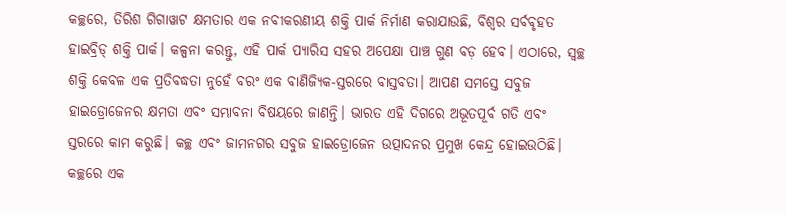କଚ୍ଛରେ, ତିରିଶ ଗିଗାୱାଟ କ୍ଷମତାର ଏକ ନବୀକରଣୀୟ ଶକ୍ତି ପାର୍କ ନିର୍ମାଣ କରାଯାଉଛି, ବିଶ୍ୱର ସର୍ବବୃହତ ହାଇବ୍ରିଡ୍ ଶକ୍ତି ପାର୍କ। କଳ୍ପନା କରନ୍ତୁ, ଏହି ପାର୍କ ପ୍ୟାରିସ ସହର ଅପେକ୍ଷା ପାଞ୍ଚ ଗୁଣ ବଡ଼ ହେବ। ଏଠାରେ, ସ୍ୱଚ୍ଛ ଶକ୍ତି କେବଳ ଏକ ପ୍ରତିବଦ୍ଧତା ନୁହେଁ ବରଂ ଏକ ବାଣିଜ୍ୟିକ-ସ୍ତରରେ ବାସ୍ତବତା। ଆପଣ ସମସ୍ତେ ସବୁଜ ହାଇଡ୍ରୋଜେନର କ୍ଷମତା ଏବଂ ସମ୍ଭାବନା ବିଷୟରେ ଜାଣନ୍ତି। ଭାରତ ଏହି ଦିଗରେ ଅଭୂତପୂର୍ବ ଗତି ଏବଂ ସ୍ତରରେ କାମ କରୁଛି। କଚ୍ଛ ଏବଂ ଜାମନଗର ସବୁଜ ହାଇଡ୍ରୋଜେନ ଉତ୍ପାଦନର ପ୍ରମୁଖ କେନ୍ଦ୍ର ହୋଇଉଠିଛି। କଚ୍ଛରେ ଏକ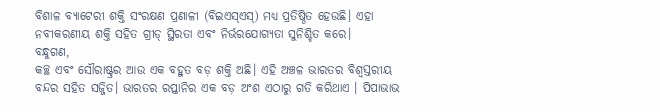ବିଶାଳ ବ୍ୟାଟେରୀ ଶକ୍ତି ସଂରକ୍ଷଣ ପ୍ରଣାଳୀ (ବିଇଏସ୍ଏସ୍) ମଧ୍ୟ ପ୍ରତିଷ୍ଠିତ ହେଉଛି। ଏହା ନବୀକରଣୀୟ ଶକ୍ତି ସହିତ ଗ୍ରୀଡ୍ ସ୍ଥିରତା ଏବଂ ନିର୍ଭରଯୋଗ୍ୟତା ସୁନିଶ୍ଚିତ କରେ।
ବନ୍ଧୁଗଣ,
କଚ୍ଛ ଏବଂ ସୌରାଷ୍ଟ୍ରର ଆଉ ଏକ ବହୁତ ବଡ଼ ଶକ୍ତି ଅଛି। ଏହି ଅଞ୍ଚଳ ଭାରତର ବିଶ୍ୱସ୍ତରୀୟ ବନ୍ଦର ସହିତ ସଜ୍ଜିତ। ଭାରତର ରପ୍ତାନିର ଏକ ବଡ଼ ଅଂଶ ଏଠାରୁ ଗତି କରିଥାଏ । ପିପାଭାଭ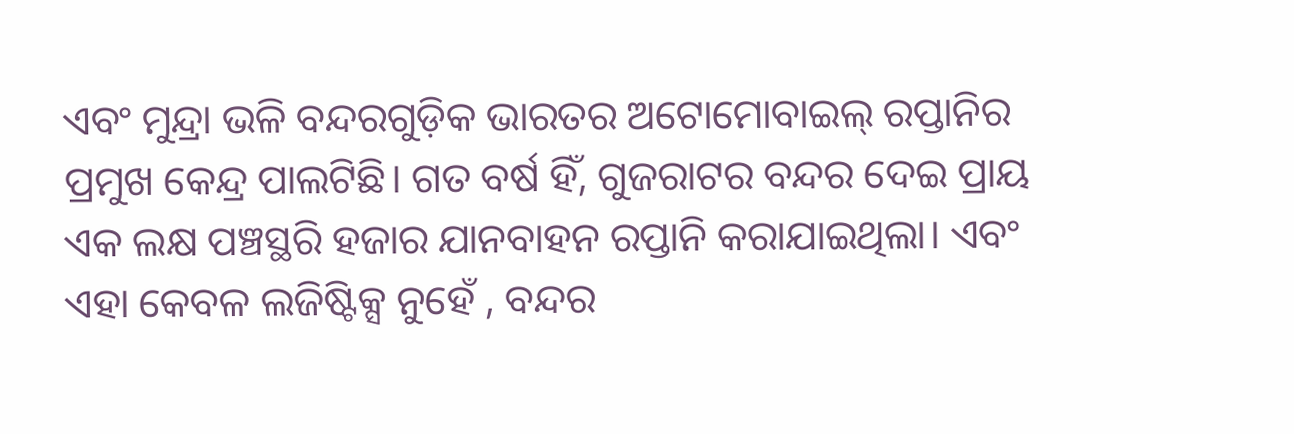ଏବଂ ମୁନ୍ଦ୍ରା ଭଳି ବନ୍ଦରଗୁଡ଼ିକ ଭାରତର ଅଟୋମୋବାଇଲ୍ ରପ୍ତାନିର ପ୍ରମୁଖ କେନ୍ଦ୍ର ପାଲଟିଛି। ଗତ ବର୍ଷ ହିଁ, ଗୁଜରାଟର ବନ୍ଦର ଦେଇ ପ୍ରାୟ ଏକ ଲକ୍ଷ ପଞ୍ଚସ୍ଥରି ହଜାର ଯାନବାହନ ରପ୍ତାନି କରାଯାଇଥିଲା। ଏବଂ ଏହା କେବଳ ଲଜିଷ୍ଟିକ୍ସ ନୁହେଁ , ବନ୍ଦର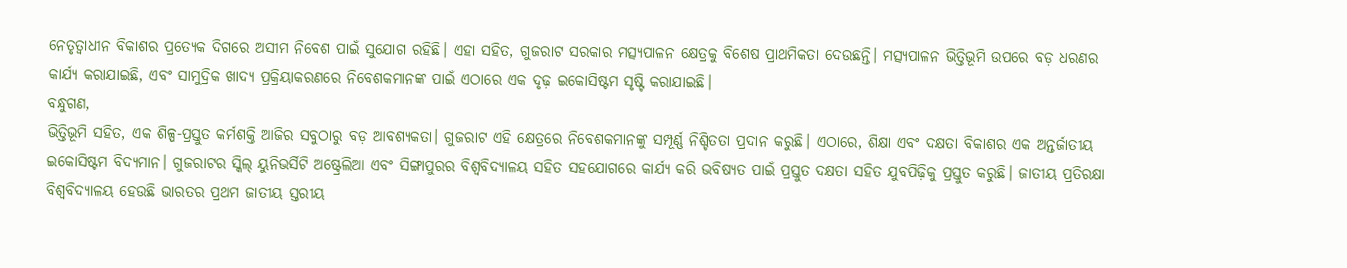ନେତୃତ୍ୱାଧୀନ ବିକାଶର ପ୍ରତ୍ୟେକ ଦିଗରେ ଅସୀମ ନିବେଶ ପାଇଁ ସୁଯୋଗ ରହିଛି। ଏହା ସହିତ, ଗୁଜରାଟ ସରକାର ମତ୍ସ୍ୟପାଳନ କ୍ଷେତ୍ରକୁ ବିଶେଷ ପ୍ରାଥମିକତା ଦେଉଛନ୍ତି। ମତ୍ସ୍ୟପାଳନ ଭିତ୍ତିଭୂମି ଉପରେ ବଡ଼ ଧରଣର କାର୍ଯ୍ୟ କରାଯାଇଛି, ଏବଂ ସାମୁଦ୍ରିକ ଖାଦ୍ୟ ପ୍ରକ୍ରିୟାକରଣରେ ନିବେଶକମାନଙ୍କ ପାଇଁ ଏଠାରେ ଏକ ଦୃଢ଼ ଇକୋସିଷ୍ଟମ ସୃଷ୍ଟି କରାଯାଇଛି।
ବନ୍ଧୁଗଣ,
ଭିତ୍ତିଭୂମି ସହିତ, ଏକ ଶିଳ୍ପ-ପ୍ରସ୍ତୁତ କର୍ମଶକ୍ତି ଆଜିର ସବୁଠାରୁ ବଡ଼ ଆବଶ୍ୟକତା। ଗୁଜରାଟ ଏହି କ୍ଷେତ୍ରରେ ନିବେଶକମାନଙ୍କୁ ସମ୍ପୂର୍ଣ୍ଣ ନିଶ୍ଚିତତା ପ୍ରଦାନ କରୁଛି। ଏଠାରେ, ଶିକ୍ଷା ଏବଂ ଦକ୍ଷତା ବିକାଶର ଏକ ଅନ୍ତର୍ଜାତୀୟ ଇକୋସିଷ୍ଟମ ବିଦ୍ୟମାନ। ଗୁଜରାଟର ସ୍କିଲ୍ ୟୁନିଭର୍ସିଟି ଅଷ୍ଟ୍ରେଲିଆ ଏବଂ ସିଙ୍ଗାପୁରର ବିଶ୍ୱବିଦ୍ୟାଳୟ ସହିତ ସହଯୋଗରେ କାର୍ଯ୍ୟ କରି ଭବିଷ୍ୟତ ପାଇଁ ପ୍ରସ୍ତୁତ ଦକ୍ଷତା ସହିତ ଯୁବପିଢ଼ିକୁ ପ୍ରସ୍ତୁତ କରୁଛି। ଜାତୀୟ ପ୍ରତିରକ୍ଷା ବିଶ୍ୱବିଦ୍ୟାଳୟ ହେଉଛି ଭାରତର ପ୍ରଥମ ଜାତୀୟ ସ୍ତରୀୟ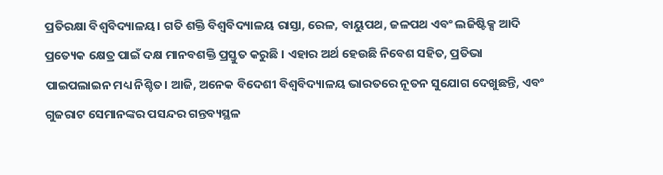ପ୍ରତିରକ୍ଷା ବିଶ୍ୱବିଦ୍ୟାଳୟ। ଗତି ଶକ୍ତି ବିଶ୍ୱବିଦ୍ୟାଳୟ ରାସ୍ତା, ରେଳ, ବାୟୁପଥ, ଜଳପଥ ଏବଂ ଲଜିଷ୍ଟିକ୍ସ ଆଦି ପ୍ରତ୍ୟେକ କ୍ଷେତ୍ର ପାଇଁ ଦକ୍ଷ ମାନବଶକ୍ତି ପ୍ରସ୍ତୁତ କରୁଛି । ଏହାର ଅର୍ଥ ହେଉଛି ନିବେଶ ସହିତ, ପ୍ରତିଭା ପାଇପଲାଇନ ମଧ୍ୟ ନିଶ୍ଚିତ। ଆଜି, ଅନେକ ବିଦେଶୀ ବିଶ୍ୱବିଦ୍ୟାଳୟ ଭାରତରେ ନୂତନ ସୁଯୋଗ ଦେଖୁଛନ୍ତି, ଏବଂ ଗୁଜରାଟ ସେମାନଙ୍କର ପସନ୍ଦର ଗନ୍ତବ୍ୟସ୍ଥଳ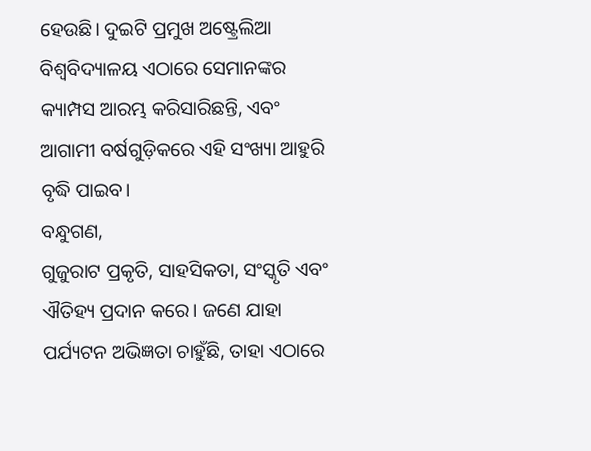ହେଉଛି। ଦୁଇଟି ପ୍ରମୁଖ ଅଷ୍ଟ୍ରେଲିଆ ବିଶ୍ୱବିଦ୍ୟାଳୟ ଏଠାରେ ସେମାନଙ୍କର କ୍ୟାମ୍ପସ ଆରମ୍ଭ କରିସାରିଛନ୍ତି, ଏବଂ ଆଗାମୀ ବର୍ଷଗୁଡ଼ିକରେ ଏହି ସଂଖ୍ୟା ଆହୁରି ବୃଦ୍ଧି ପାଇବ।
ବନ୍ଧୁଗଣ,
ଗୁଜୁରାଟ ପ୍ରକୃତି, ସାହସିକତା, ସଂସ୍କୃତି ଏବଂ ଐତିହ୍ୟ ପ୍ରଦାନ କରେ। ଜଣେ ଯାହା ପର୍ଯ୍ୟଟନ ଅଭିଜ୍ଞତା ଚାହୁଁଛି, ତାହା ଏଠାରେ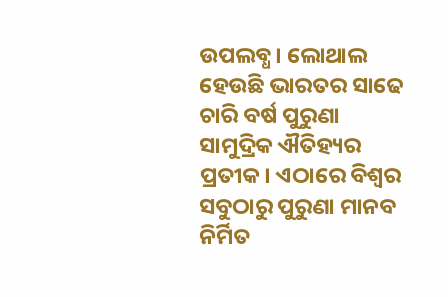ଉପଲବ୍ଧ। ଲୋଥାଲ ହେଉଛି ଭାରତର ସାଢେ ଚାରି ବର୍ଷ ପୁରୁଣା ସାମୁଦ୍ରିକ ଐତିହ୍ୟର ପ୍ରତୀକ। ଏଠାରେ ବିଶ୍ୱର ସବୁଠାରୁ ପୁରୁଣା ମାନବ ନିର୍ମିତ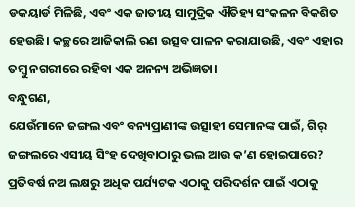ଡକୟାର୍ଡ ମିଳିଛି, ଏବଂ ଏକ ଜାତୀୟ ସାମୁଦ୍ରିକ ଐତିହ୍ୟ ସଂକଳନ ବିକଶିତ ହେଉଛି। କଚ୍ଛରେ ଆଜିକାଲି ରଣ ଉତ୍ସବ ପାଳନ କରାଯାଉଛି, ଏବଂ ଏହାର ତମ୍ବୁ ନଗରୀରେ ରହିବା ଏକ ଅନନ୍ୟ ଅଭିଜ୍ଞତା।
ବନ୍ଧୁଗଣ,
ଯେଉଁମାନେ ଜଙ୍ଗଲ ଏବଂ ବନ୍ୟପ୍ରାଣୀଙ୍କ ଉତ୍ସାହୀ ସେମାନଙ୍କ ପାଇଁ, ଗିର୍ ଜଙ୍ଗଲରେ ଏସୀୟ ସିଂହ ଦେଖିବାଠାରୁ ଭଲ ଆଉ କ’ଣ ହୋଇପାରେ? ପ୍ରତିବର୍ଷ ନଅ ଲକ୍ଷରୁ ଅଧିକ ପର୍ଯ୍ୟଟକ ଏଠାକୁ ପରିଦର୍ଶନ ପାଇଁ ଏଠାକୁ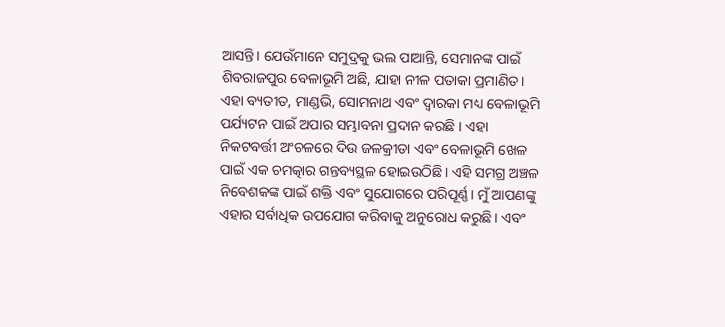ଆସନ୍ତି। ଯେଉଁମାନେ ସମୁଦ୍ରକୁ ଭଲ ପାଆନ୍ତି, ସେମାନଙ୍କ ପାଇଁ ଶିବରାଜପୁର ବେଳାଭୂମି ଅଛି, ଯାହା ନୀଳ ପତାକା ପ୍ରମାଣିତ। ଏହା ବ୍ୟତୀତ, ମାଣ୍ଡଭି, ସୋମନାଥ ଏବଂ ଦ୍ୱାରକା ମଧ୍ୟ ବେଳାଭୂମି ପର୍ଯ୍ୟଟନ ପାଇଁ ଅପାର ସମ୍ଭାବନା ପ୍ରଦାନ କରଛି । ଏହା ନିକଟବର୍ତ୍ତୀ ଅଂଚଳରେ ଦିଉ ଜଳକ୍ରୀଡା ଏବଂ ବେଳାଭୂମି ଖେଳ ପାଇଁ ଏକ ଚମତ୍କାର ଗନ୍ତବ୍ୟସ୍ଥଳ ହୋଇଉଠିଛି। ଏହି ସମଗ୍ର ଅଞ୍ଚଳ ନିବେଶକଙ୍କ ପାଇଁ ଶକ୍ତି ଏବଂ ସୁଯୋଗରେ ପରିପୂର୍ଣ୍ଣ। ମୁଁ ଆପଣଙ୍କୁ ଏହାର ସର୍ବାଧିକ ଉପଯୋଗ କରିବାକୁ ଅନୁରୋଧ କରୁଛି। ଏବଂ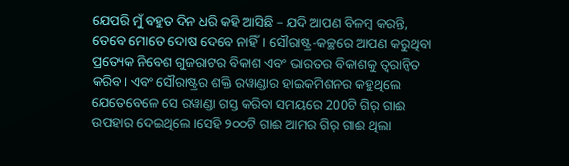ଯେପରି ମୁଁ ବହୁତ ଦିନ ଧରି କହି ଆସିଛି – ଯଦି ଆପଣ ବିଳମ୍ବ କରନ୍ତି, ତେବେ ମୋତେ ଦୋଷ ଦେବେ ନାହିଁ। ସୌରାଷ୍ଟ୍ର-କଚ୍ଛରେ ଆପଣ କରୁଥିବା ପ୍ରତ୍ୟେକ ନିବେଶ ଗୁଜରାଟର ବିକାଶ ଏବଂ ଭାରତର ବିକାଶକୁ ତ୍ୱରାନ୍ୱିତ କରିବ। ଏବଂ ସୌରାଷ୍ଟ୍ରର ଶକ୍ତି ରୱାଣ୍ଡାର ହାଇକମିଶନର କହୁଥିଲେ ଯେତେବେଳେ ସେ ରୱାଣ୍ଡା ଗସ୍ତ କରିବା ସମୟରେ 200ଟି ଗିର୍ ଗାଈ ଉପହାର ଦେଇଥିଲେ।ସେହି ୨୦୦ଟି ଗାଈ ଆମର ଗିର୍ ଗାଈ ଥିଲା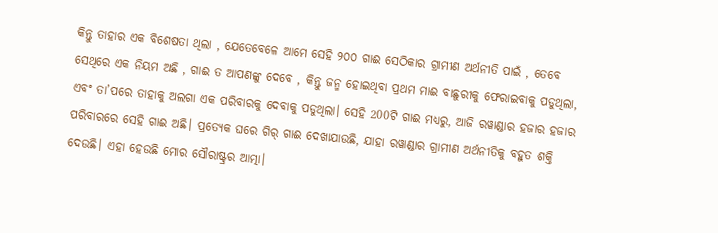କିନ୍ତୁ ତାହାର ଏକ ବିଶେଷତା ଥିଲା , ଯେତେବେଳେ ଆମେ ସେହି ୨୦୦ ଗାଈ ସେଠିକାର ଗ୍ରାମୀଣ ଅର୍ଥନୀତି ପାଇଁ , ତେବେ ସେଥିରେ ଏକ ନିୟମ ଅଛି , ଗାଈ ତ ଆପଣଙ୍କୁ ଦେବେ , କିନ୍ତୁ ଜନ୍ମ ହୋଇଥିବା ପ୍ରଥମ ମାଈ ବାଛୁରୀକୁ ଫେରାଇବାକୁ ପଡୁଥିଲା, ଏବଂ ତା’ପରେ ତାହାକୁ ଅଲଗା ଏକ ପରିବାରକୁ ଦେବାକୁ ପଡୁଥିଲା। ସେହି 200ଟି ଗାଈ ମଧ୍ୟରୁ, ଆଜି ରୱାଣ୍ଡାର ହଜାର ହଜାର ପରିବାରରେ ସେହି ଗାଈ ଅଛି। ପ୍ରତ୍ୟେକ ଘରେ ଗିର୍ ଗାଈ ଦେଖାଯାଉଛି, ଯାହା ରୱାଣ୍ଡାର ଗ୍ରାମୀଣ ଅର୍ଥନୀତିକୁ ବହୁତ ଶକ୍ତି ଦେଉଛି। ଏହା ହେଉଛି ମୋର ସୌରାଷ୍ଟ୍ରର ଆତ୍ମା।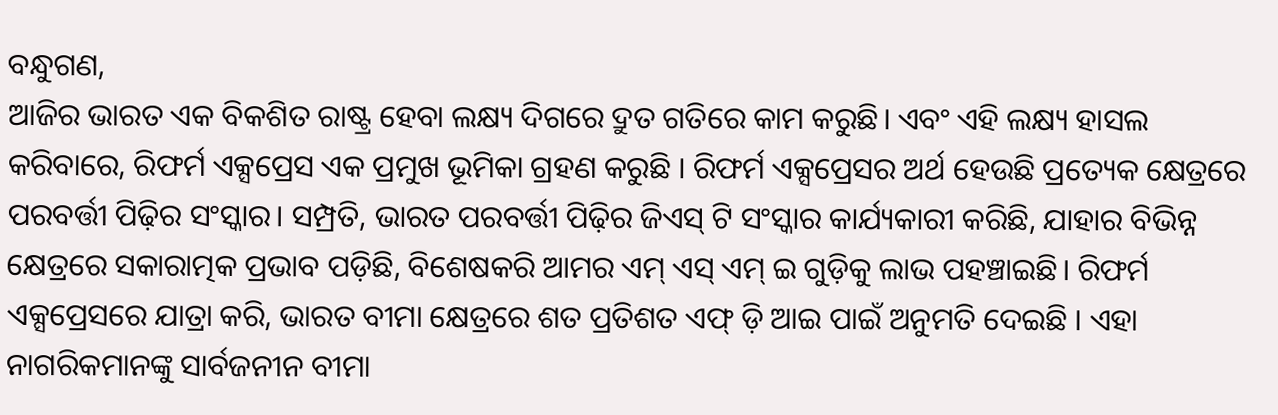ବନ୍ଧୁଗଣ,
ଆଜିର ଭାରତ ଏକ ବିକଶିତ ରାଷ୍ଟ୍ର ହେବା ଲକ୍ଷ୍ୟ ଦିଗରେ ଦ୍ରୁତ ଗତିରେ କାମ କରୁଛି। ଏବଂ ଏହି ଲକ୍ଷ୍ୟ ହାସଲ କରିବାରେ, ରିଫର୍ମ ଏକ୍ସପ୍ରେସ ଏକ ପ୍ରମୁଖ ଭୂମିକା ଗ୍ରହଣ କରୁଛି । ରିଫର୍ମ ଏକ୍ସପ୍ରେସର ଅର୍ଥ ହେଉଛି ପ୍ରତ୍ୟେକ କ୍ଷେତ୍ରରେ ପରବର୍ତ୍ତୀ ପିଢ଼ିର ସଂସ୍କାର। ସମ୍ପ୍ରତି, ଭାରତ ପରବର୍ତ୍ତୀ ପିଢ଼ିର ଜିଏସ୍ ଟି ସଂସ୍କାର କାର୍ଯ୍ୟକାରୀ କରିଛି, ଯାହାର ବିଭିନ୍ନ କ୍ଷେତ୍ରରେ ସକାରାତ୍ମକ ପ୍ରଭାବ ପଡ଼ିଛି, ବିଶେଷକରି ଆମର ଏମ୍ ଏସ୍ ଏମ୍ ଇ ଗୁଡ଼ିକୁ ଲାଭ ପହଞ୍ଚାଇଛି। ରିଫର୍ମ ଏକ୍ସପ୍ରେସରେ ଯାତ୍ରା କରି, ଭାରତ ବୀମା କ୍ଷେତ୍ରରେ ଶତ ପ୍ରତିଶତ ଏଫ୍ ଡ଼ି ଆଇ ପାଇଁ ଅନୁମତି ଦେଇଛି । ଏହା ନାଗରିକମାନଙ୍କୁ ସାର୍ବଜନୀନ ବୀମା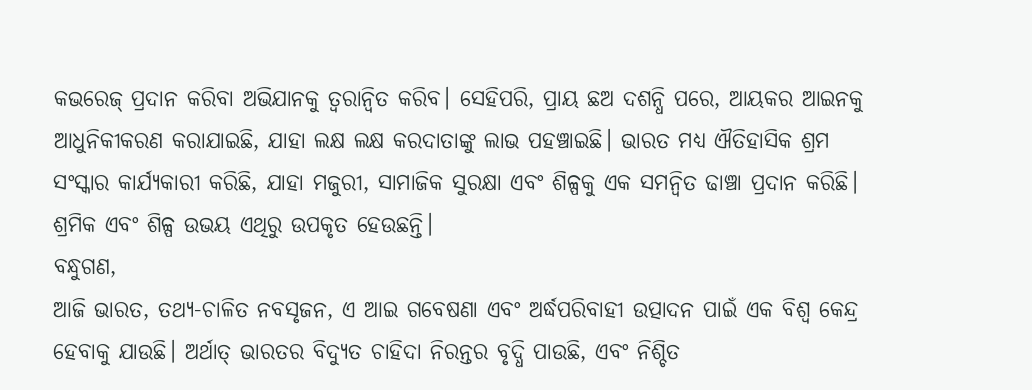କଭରେଜ୍ ପ୍ରଦାନ କରିବା ଅଭିଯାନକୁ ତ୍ୱରାନ୍ୱିତ କରିବ। ସେହିପରି, ପ୍ରାୟ ଛଅ ଦଶନ୍ଧି ପରେ, ଆୟକର ଆଇନକୁ ଆଧୁନିକୀକରଣ କରାଯାଇଛି, ଯାହା ଲକ୍ଷ ଲକ୍ଷ କରଦାତାଙ୍କୁ ଲାଭ ପହଞ୍ଚାଇଛି। ଭାରତ ମଧ୍ୟ ଐତିହାସିକ ଶ୍ରମ ସଂସ୍କାର କାର୍ଯ୍ୟକାରୀ କରିଛି, ଯାହା ମଜୁରୀ, ସାମାଜିକ ସୁରକ୍ଷା ଏବଂ ଶିଳ୍ପକୁ ଏକ ସମନ୍ୱିତ ଢାଞ୍ଚା ପ୍ରଦାନ କରିଛି। ଶ୍ରମିକ ଏବଂ ଶିଳ୍ପ ଉଭୟ ଏଥିରୁ ଉପକୃତ ହେଉଛନ୍ତି।
ବନ୍ଧୁଗଣ,
ଆଜି ଭାରତ, ତଥ୍ୟ-ଚାଳିତ ନବସୃଜନ, ଏ ଆଇ ଗବେଷଣା ଏବଂ ଅର୍ଦ୍ଧପରିବାହୀ ଉତ୍ପାଦନ ପାଇଁ ଏକ ବିଶ୍ୱ କେନ୍ଦ୍ର ହେବାକୁ ଯାଉଛି। ଅର୍ଥାତ୍ ଭାରତର ବିଦ୍ୟୁତ ଚାହିଦା ନିରନ୍ତର ବୃଦ୍ଧି ପାଉଛି, ଏବଂ ନିଶ୍ଚିତ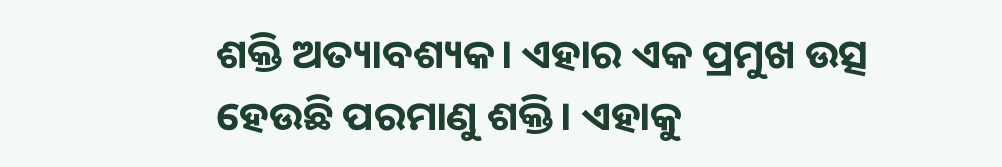ଶକ୍ତି ଅତ୍ୟାବଶ୍ୟକ। ଏହାର ଏକ ପ୍ରମୁଖ ଉତ୍ସ ହେଉଛି ପରମାଣୁ ଶକ୍ତି। ଏହାକୁ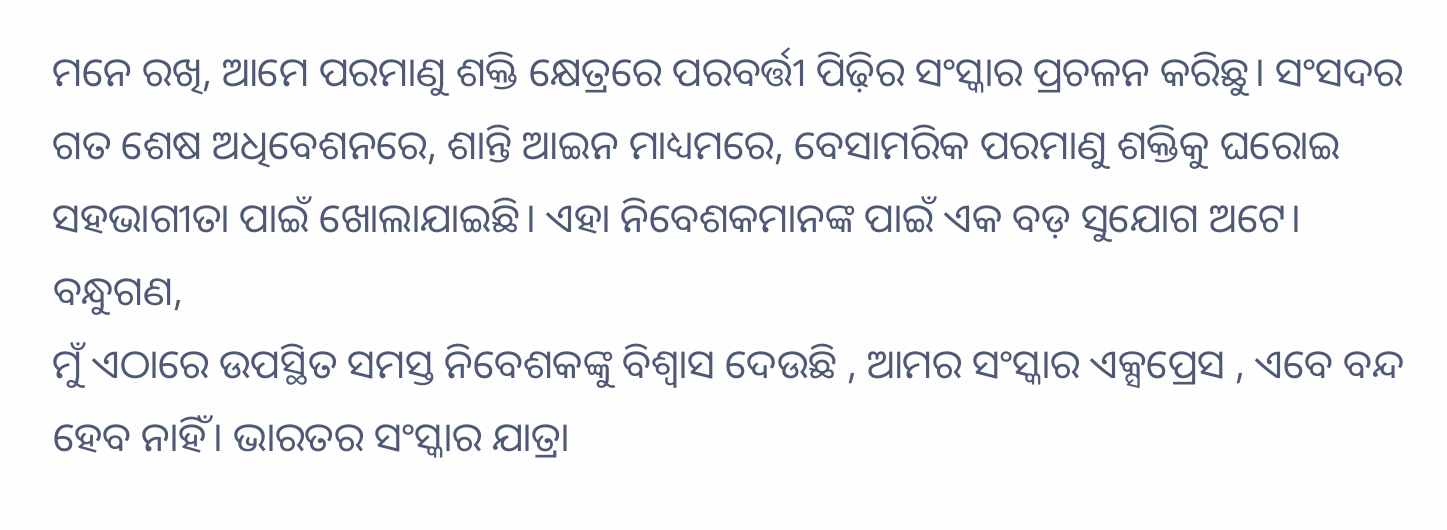ମନେ ରଖି, ଆମେ ପରମାଣୁ ଶକ୍ତି କ୍ଷେତ୍ରରେ ପରବର୍ତ୍ତୀ ପିଢ଼ିର ସଂସ୍କାର ପ୍ରଚଳନ କରିଛୁ। ସଂସଦର ଗତ ଶେଷ ଅଧିବେଶନରେ, ଶାନ୍ତି ଆଇନ ମାଧ୍ୟମରେ, ବେସାମରିକ ପରମାଣୁ ଶକ୍ତିକୁ ଘରୋଇ ସହଭାଗୀତା ପାଇଁ ଖୋଲାଯାଇଛି। ଏହା ନିବେଶକମାନଙ୍କ ପାଇଁ ଏକ ବଡ଼ ସୁଯୋଗ ଅଟେ।
ବନ୍ଧୁଗଣ,
ମୁଁ ଏଠାରେ ଉପସ୍ଥିତ ସମସ୍ତ ନିବେଶକଙ୍କୁ ବିଶ୍ୱାସ ଦେଉଛି , ଆମର ସଂସ୍କାର ଏକ୍ସପ୍ରେସ , ଏବେ ବନ୍ଦ ହେବ ନାହିଁ। ଭାରତର ସଂସ୍କାର ଯାତ୍ରା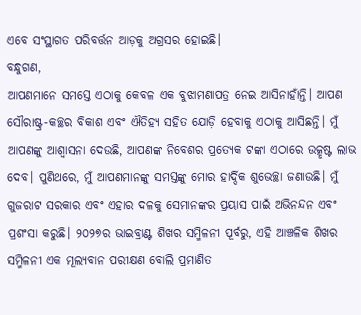ଏବେ ସଂସ୍ଥାଗତ ପରିବର୍ତ୍ତନ ଆଡ଼କୁ ଅଗ୍ରସର ହୋଇଛି।
ବନ୍ଧୁଗଣ,
ଆପଣମାନେ ସମସ୍ତେ ଏଠାକୁ କେବଳ ଏକ ବୁଝାମଣାପତ୍ର ନେଇ ଆସିନାହାଁନ୍ତି। ଆପଣ ସୌରାଷ୍ଟ୍ର-କଚ୍ଛର ବିକାଶ ଏବଂ ଐତିହ୍ୟ ସହିତ ଯୋଡ଼ି ହେବାକୁ ଏଠାକୁ ଆସିଛନ୍ତି। ମୁଁ ଆପଣଙ୍କୁ ଆଶ୍ୱାସନା ଦେଉଛି, ଆପଣଙ୍କ ନିବେଶର ପ୍ରତ୍ୟେକ ଟଙ୍କା ଏଠାରେ ଉତ୍କୃଷ୍ଟ ଲାଭ ଦେବ। ପୁଣିଥରେ, ମୁଁ ଆପଣମାନଙ୍କୁ ସମସ୍ତଙ୍କୁ ମୋର ହାର୍ଦ୍ଦିକ ଶୁଭେଚ୍ଛା ଜଣାଉଛି। ମୁଁ ଗୁଜରାଟ ସରକାର ଏବଂ ଏହାର ଦଳକୁ ସେମାନଙ୍କର ପ୍ରୟାସ ପାଇଁ ଅଭିନନ୍ଦନ ଏବଂ ପ୍ରଶଂସା କରୁଛି। ୨୦୨୭ର ଭାଇବ୍ରାଣ୍ଟ ଶିଖର ସମ୍ମିଳନୀ ପୂର୍ବରୁ, ଏହି ଆଞ୍ଚଳିକ ଶିଖର ସମ୍ମିଳନୀ ଏକ ମୂଲ୍ୟବାନ ପରୀକ୍ଷଣ ବୋଲି ପ୍ରମାଣିତ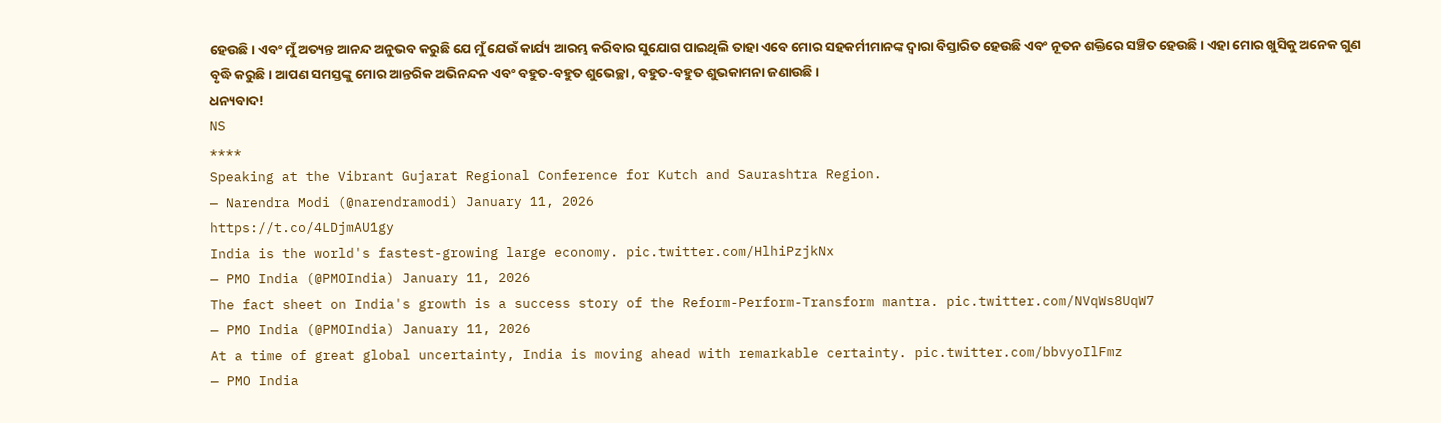ହେଉଛି। ଏବଂ ମୁଁ ଅତ୍ୟନ୍ତ ଆନନ୍ଦ ଅନୁଭବ କରୁଛି ଯେ ମୁଁ ଯେଉଁ କାର୍ଯ୍ୟ ଆରମ୍ଭ କରିବାର ସୁଯୋଗ ପାଇଥିଲି ତାହା ଏବେ ମୋର ସହକର୍ମୀମାନଙ୍କ ଦ୍ୱାରା ବିସ୍ତାରିତ ହେଉଛି ଏବଂ ନୂତନ ଶକ୍ତିରେ ସଞ୍ଚିତ ହେଉଛି। ଏହା ମୋର ଖୁସିକୁ ଅନେକ ଗୁଣ ବୃଦ୍ଧି କରୁଛି। ଆପଣ ସମସ୍ତଙ୍କୁ ମୋର ଆନ୍ତରିକ ଅଭିନନ୍ଦନ ଏବଂ ବହୁତ-ବହୁତ ଶୁଭେଚ୍ଛା , ବହୁତ-ବହୁତ ଶୁଭକାମନା ଜଣାଉଛି।
ଧନ୍ୟବାଦ!
NS
****
Speaking at the Vibrant Gujarat Regional Conference for Kutch and Saurashtra Region.
— Narendra Modi (@narendramodi) January 11, 2026
https://t.co/4LDjmAU1gy
India is the world's fastest-growing large economy. pic.twitter.com/HlhiPzjkNx
— PMO India (@PMOIndia) January 11, 2026
The fact sheet on India's growth is a success story of the Reform-Perform-Transform mantra. pic.twitter.com/NVqWs8UqW7
— PMO India (@PMOIndia) January 11, 2026
At a time of great global uncertainty, India is moving ahead with remarkable certainty. pic.twitter.com/bbvyoIlFmz
— PMO India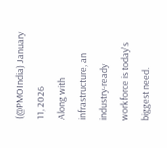(@PMOIndia) January 11, 2026
Along with infrastructure, an industry-ready workforce is today's biggest need.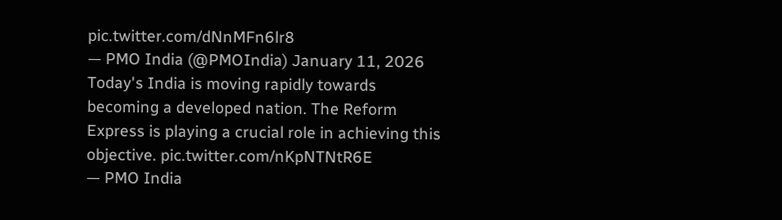pic.twitter.com/dNnMFn6lr8
— PMO India (@PMOIndia) January 11, 2026
Today's India is moving rapidly towards becoming a developed nation. The Reform Express is playing a crucial role in achieving this objective. pic.twitter.com/nKpNTNtR6E
— PMO India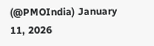(@PMOIndia) January 11, 2026